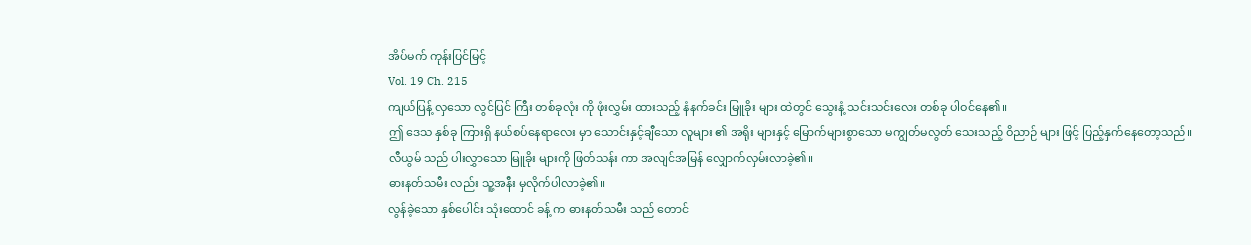အိပ်မက် ကုန်းပြင်မြင့်
Vol. 19 Ch. 215
ကျယ်ပြန့် လှသော လွင်ပြင် ကြီး တစ်ခုလုံး ကို ဖုံးလွှမ်း ထားသည့် နံနက်ခင်း မြူခိုး များ ထဲတွင် သွေးနံ့ သင်းသင်းလေး တစ်ခု ပါဝင်နေ၏။
ဤ ဒေသ နှစ်ခု ကြားရှိ နယ်စပ်နေရာလေး မှာ သောင်းနှင့်ချီသော လူများ ၏ အရိုး များနှင့် မြောက်များစွာသော မကျွတ်မလွတ် သေးသည့် ဝိညာဉ် များ ဖြင့် ပြည့်နှက်နေတော့သည်။
လီယွမ် သည် ပါးလွှာသော မြူခိုး များကို ဖြတ်သန်း ကာ အလျင်အမြန် လျှောက်လှမ်းလာခဲ့၏။
ဓားနတ်သမီး လည်း သူ့အနီး မှလိုက်ပါလာခဲ့၏။
လွန်ခဲ့သော နှစ်ပေါင်း သုံးထောင် ခန့် က ဓားနတ်သမီး သည် တောင်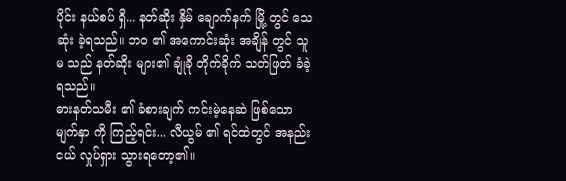ပိုင်း နယ်စပ် ရှိ... နတ်ဆိုး နှိမ် ချောက်နက် မြို့ တွင် သေဆုံး ခဲ့ရသည်။ ဘဝ ၏ အကောင်းဆုံး အချိန် တွင် သူမ သည် နတ်ဆိုး များ၏ ချုံခို တိုက်ခိုက် သတ်ဖြတ် ခံခဲ့ရသည်။
ဓားနတ်သမီး ၏ ခံစားချက် ကင်းမဲ့နေဆဲ ဖြစ်သော မျက်နှာ ကို ကြည့်ရင်း... လီယွမ် ၏ ရင်ထဲတွင် အနည်းငယ် လှုပ်ရှား သွားရတော့၏။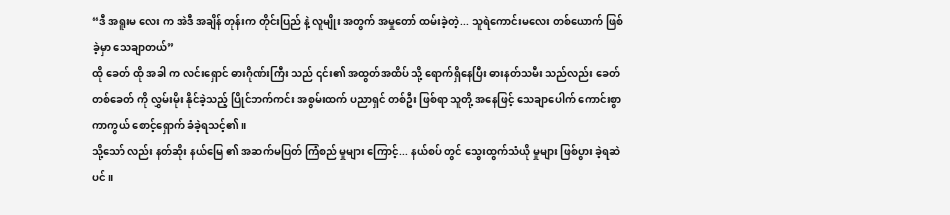“ဒီ အရူးမ လေး က အဲဒီ အချိန် တုန်းက တိုင်းပြည် နဲ့ လူမျိုး အတွက် အမှုတော် ထမ်းခဲ့တဲ့... သူရဲကောင်းမလေး တစ်ယောက် ဖြစ်ခဲ့မှာ သေချာတယ်”
ထို ခေတ် ထို အခါ က လင်းရှောင် ဓားဂိုဏ်းကြီး သည် ၎င်း၏ အထွတ်အထိပ် သို့ ရောက်ရှိနေပြီး ဓားနတ်သမီး သည်လည်း ခေတ် တစ်ခေတ် ကို လွှမ်းမိုး နိုင်ခဲ့သည့် ပြိုင်ဘက်ကင်း အစွမ်းထက် ပညာရှင် တစ်ဦး ဖြစ်ရာ သူတို့ အနေဖြင့် သေချာပေါက် ကောင်းစွာ ကာကွယ် စောင့်ရှောက် ခံခဲ့ရသင့်၏။
သို့သော် လည်း နတ်ဆိုး နယ်မြေ ၏ အဆက်မပြတ် ကြံစည် မှုများ ကြောင့်... နယ်စပ် တွင် သွေးထွက်သံယို မှုများ ဖြစ်ပွား ခဲ့ရဆဲပင်။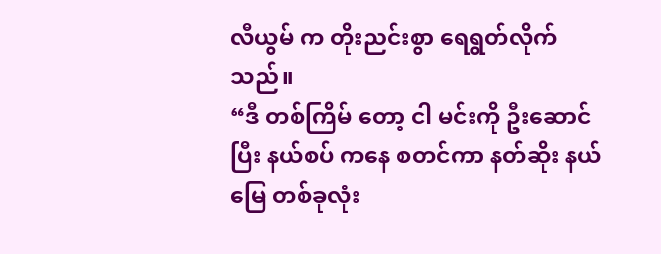လီယွမ် က တိုးညင်းစွာ ရေရွတ်လိုက်သည်။
“ဒီ တစ်ကြိမ် တော့ ငါ မင်းကို ဦးဆောင် ပြီး နယ်စပ် ကနေ စတင်ကာ နတ်ဆိုး နယ်မြေ တစ်ခုလုံး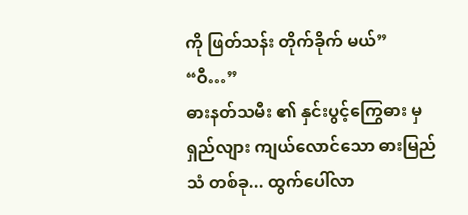ကို ဖြတ်သန်း တိုက်ခိုက် မယ်”
“ဝီ…”
ဓားနတ်သမီး ၏ နှင်းပွင့်ကြွေဓား မှ ရှည်လျား ကျယ်လောင်သော ဓားမြည် သံ တစ်ခု... ထွက်ပေါ်လာ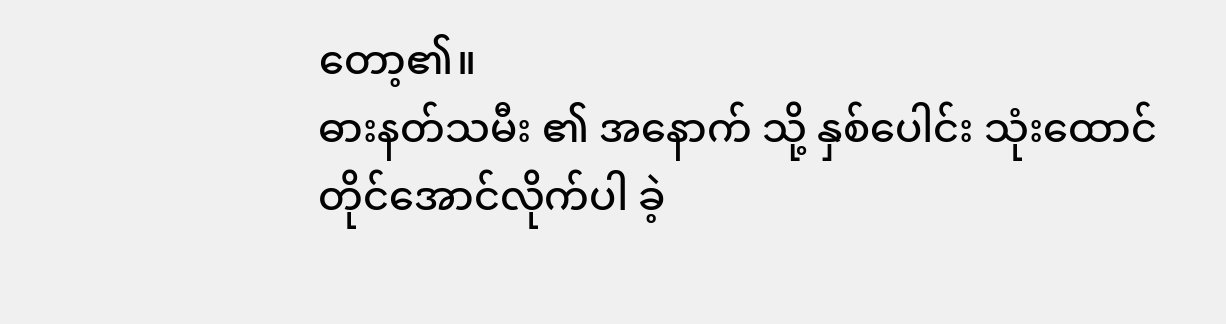တော့၏။
ဓားနတ်သမီး ၏ အနောက် သို့ နှစ်ပေါင်း သုံးထောင် တိုင်အောင်လိုက်ပါ ခဲ့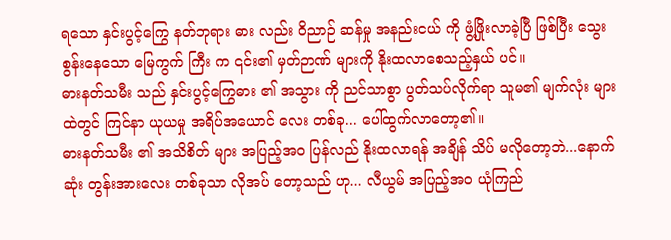ရသော နှင်းပွင့်ကြွေ နတ်ဘုရား ဓား လည်း ဝိညာဉ် ဆန်မှု အနည်းငယ် ကို ဖွံ့ဖြိုးလာခဲ့ပြီ ဖြစ်ပြီး သွေးစွန်းနေသော မြေကွက် ကြီး က ၎င်း၏ မှတ်ဉာဏ် များကို နိုးထလာစေသည့်နှယ် ပင်။
ဓားနတ်သမီး သည် နှင်းပွင့်ကြွေဓား ၏ အသွား ကို ညင်သာစွာ ပွတ်သပ်လိုက်ရာ သူမ၏ မျက်လုံး များ ထဲတွင် ကြင်နာ ယုယမှု အရိပ်အယောင် လေး တစ်ခု... ပေါ်ထွက်လာတော့၏။
ဓားနတ်သမီး ၏ အသိစိတ် များ အပြည့်အဝ ပြန်လည် နိုးထလာရန် အချိန် သိပ် မလိုတော့ဘဲ...နောက်ဆုံး တွန်းအားလေး တစ်ခုသာ လိုအပ် တော့သည် ဟု... လီယွမ် အပြည့်အဝ ယုံကြည်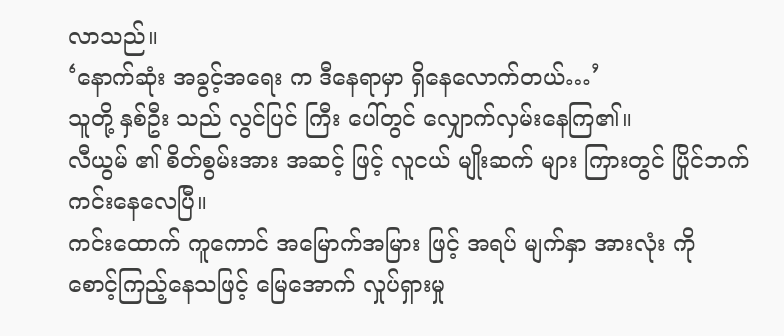လာသည်။
‘နောက်ဆုံး အခွင့်အရေး က ဒီနေရာမှာ ရှိနေလောက်တယ်…’
သူတို့ နှစ်ဦး သည် လွင်ပြင် ကြီး ပေါ်တွင် လျှောက်လှမ်းနေကြ၏။
လီယွမ် ၏ စိတ်စွမ်းအား အဆင့် ဖြင့် လူငယ် မျိုးဆက် များ ကြားတွင် ပြိုင်ဘက်ကင်းနေလေပြီ။
ကင်းထောက် ကူကောင် အမြောက်အမြား ဖြင့် အရပ် မျက်နှာ အားလုံး ကို စောင့်ကြည့်နေသဖြင့် မြေအောက် လှုပ်ရှားမှု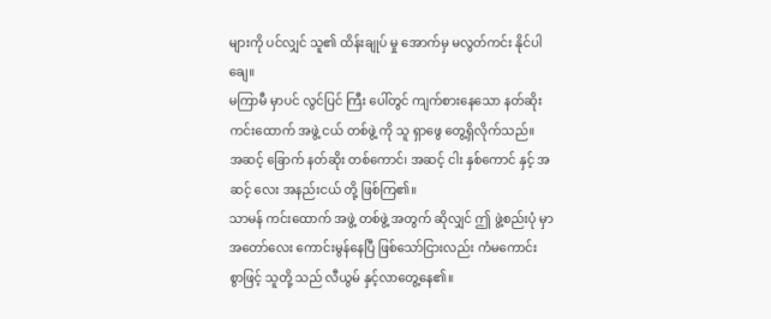များကို ပင်လျှင် သူ၏ ထိန်းချုပ် မှု အောက်မှ မလွတ်ကင်း နိုင်ပါချေ။
မကြာမီ မှာပင် လွင်ပြင် ကြီး ပေါ်တွင် ကျက်စားနေသော နတ်ဆိုး ကင်းထောက် အဖွဲ့ ငယ် တစ်ဖွဲ့ ကို သူ ရှာဖွေ တွေ့ရှိလိုက်သည်။
အဆင့် ခြောက် နတ်ဆိုး တစ်ကောင်၊ အဆင့် ငါး နှစ်ကောင် နှင့် အဆင့် လေး အနည်းငယ် တို့ ဖြစ်ကြ၏။
သာမန် ကင်းထောက် အဖွဲ့ တစ်ဖွဲ့ အတွက် ဆိုလျှင် ဤ ဖွဲ့စည်းပုံ မှာ အတော်လေး ကောင်းမွန်နေပြီ ဖြစ်သော်ငြားလည်း ကံမကောင်း စွာဖြင့် သူတို့ သည် လီယွမ် နှင့်လာတွေ့နေ၏။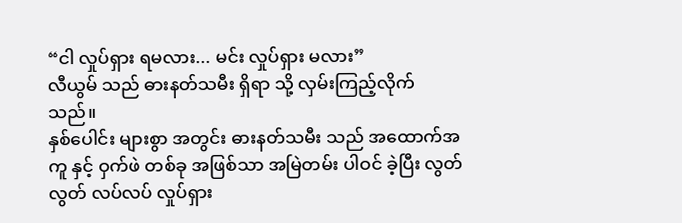“ငါ လှုပ်ရှား ရမလား... မင်း လှုပ်ရှား မလား”
လီယွမ် သည် ဓားနတ်သမီး ရှိရာ သို့ လှမ်းကြည့်လိုက်သည်။
နှစ်ပေါင်း များစွာ အတွင်း ဓားနတ်သမီး သည် အထောက်အကူ နှင့် ဝှက်ဖဲ တစ်ခု အဖြစ်သာ အမြဲတမ်း ပါဝင် ခဲ့ပြီး လွတ်လွတ် လပ်လပ် လှုပ်ရှား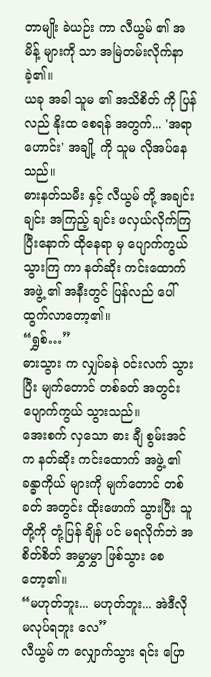တာမျိုး ခဲယဉ်း ကာ လီယွမ် ၏ အမိန့် များကို သာ အမြဲတမ်းလိုက်နာခဲ့၏။
ယခု အခါ သူမ ၏ အသိစိတ် ကို ပြန်လည် နိုးထ စေရန် အတွက်... 'အရာဟောင်း' အချို့ ကို သူမ လိုအပ်နေသည်။
ဓားနတ်သမီး နှင့် လီယွမ် တို့ အချင်းချင်း အကြည့် ချင်း ဖလှယ်လိုက်ကြပြီးနောက် ထိုနေရာ မှ ပျောက်ကွယ် သွားကြ ကာ နတ်ဆိုး ကင်းထောက် အဖွဲ့ ၏ အနီးတွင် ပြန်လည် ပေါ်ထွက်လာတော့၏။
“ရွှစ်…”
ဓားသွား က လျှပ်ခနဲ ဝင်းလက် သွားပြီး မျက်တောင် တစ်ခတ် အတွင်း ပျောက်ကွယ် သွားသည်။
အေးစက် လှသော ဓား ချီ စွမ်းအင် က နတ်ဆိုး ကင်းထောက် အဖွဲ့ ၏ ခန္ဓာကိုယ် များကို မျက်တောင် တစ်ခတ် အတွင်း ထိုးဖောက် သွားပြီး သူတို့ကို တုံ့ပြန် ချိန် ပင် မရလိုက်ဘဲ အစိတ်စိတ် အမွှာမွှာ ဖြစ်သွား စေတော့၏။
“မဟုတ်ဘူး... မဟုတ်ဘူး... အဲဒီလို မလုပ်ရဘူး လေ”
လီယွမ် က လျှောက်သွား ရင်း ပြော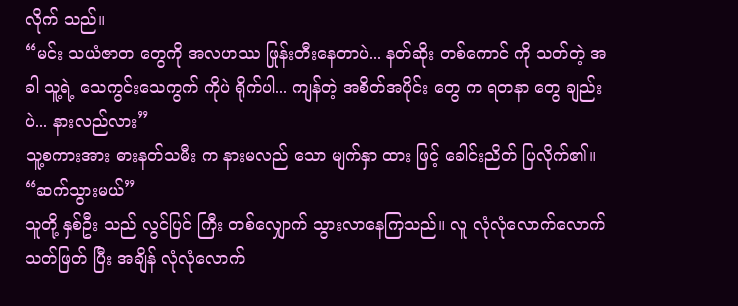လိုက် သည်။
“မင်း သယံဇာတ တွေကို အလဟဿ ဖြုန်းတီးနေတာပဲ... နတ်ဆိုး တစ်ကောင် ကို သတ်တဲ့ အခါ သူ့ရဲ့ သေကွင်းသေကွက် ကိုပဲ ရိုက်ပါ... ကျန်တဲ့ အစိတ်အပိုင်း တွေ က ရတနာ တွေ ချည်းပဲ... နားလည်လား”
သူ့စကားအား ဓားနတ်သမီး က နားမလည် သော မျက်နှာ ထား ဖြင့် ခေါင်းညိတ် ပြလိုက်၏။
“ဆက်သွားမယ်”
သူတို့ နှစ်ဦး သည် လွင်ပြင် ကြီး တစ်လျှောက် သွားလာနေကြသည်။ လူ လုံလုံလောက်လောက် သတ်ဖြတ် ပြီး အချိန် လုံလုံလောက်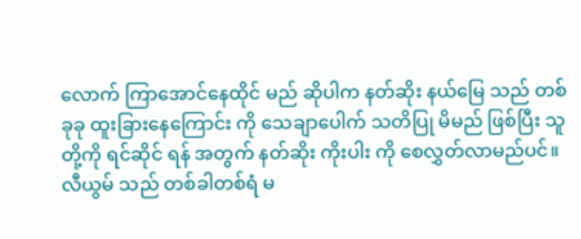လောက် ကြာအောင်နေထိုင် မည် ဆိုပါက နတ်ဆိုး နယ်မြေ သည် တစ်ခုခု ထူးခြားနေကြောင်း ကို သေချာပေါက် သတိပြု မိမည် ဖြစ်ပြီး သူတို့ကို ရင်ဆိုင် ရန် အတွက် နတ်ဆိုး ကိုးပါး ကို စေလွှတ်လာမည်ပင်။
လီယွမ် သည် တစ်ခါတစ်ရံ မ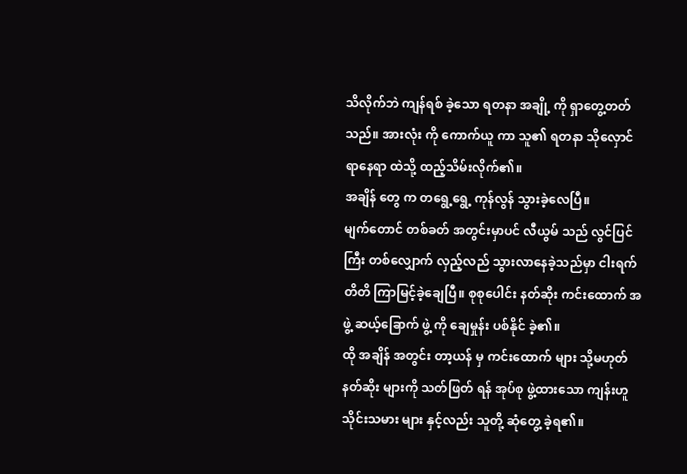သိလိုက်ဘဲ ကျန်ရစ် ခဲ့သော ရတနာ အချို့ ကို ရှာတွေ့တတ်သည်။ အားလုံး ကို ကောက်ယူ ကာ သူ၏ ရတနာ သိုလှောင် ရာနေရာ ထဲသို့ ထည့်သိမ်းလိုက်၏။
အချိန် တွေ က တရွေ့ရွေ့ ကုန်လွန် သွားခဲ့လေပြီ။
မျက်တောင် တစ်ခတ် အတွင်းမှာပင် လီယွမ် သည် လွင်ပြင် ကြီး တစ်လျှောက် လှည့်လည် သွားလာနေခဲ့သည်မှာ ငါးရက် တိတိ ကြာမြင့်ခဲ့ချေပြီ။ စုစုပေါင်း နတ်ဆိုး ကင်းထောက် အဖွဲ့ ဆယ့်ခြောက် ဖွဲ့ ကို ချေမှုန်း ပစ်နိုင် ခဲ့၏။
ထို အချိန် အတွင်း တာ့ယန် မှ ကင်းထောက် များ သို့မဟုတ် နတ်ဆိုး များကို သတ်ဖြတ် ရန် အုပ်စု ဖွဲ့ထားသော ကျန်းဟူ သိုင်းသမား များ နှင့်လည်း သူတို့ ဆုံတွေ့ ခဲ့ရ၏။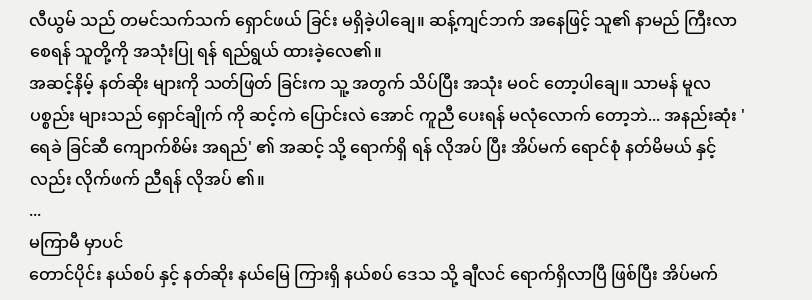လီယွမ် သည် တမင်သက်သက် ရှောင်ဖယ် ခြင်း မရှိခဲ့ပါချေ။ ဆန့်ကျင်ဘက် အနေဖြင့် သူ၏ နာမည် ကြီးလာ စေရန် သူတို့ကို အသုံးပြု ရန် ရည်ရွယ် ထားခဲ့လေ၏။
အဆင့်နိမ့် နတ်ဆိုး များကို သတ်ဖြတ် ခြင်းက သူ့ အတွက် သိပ်ပြီး အသုံး မဝင် တော့ပါချေ။ သာမန် မူလ ပစ္စည်း များသည် ရှောင်ချိုက် ကို ဆင့်ကဲ ပြောင်းလဲ အောင် ကူညီ ပေးရန် မလုံလောက် တော့ဘဲ... အနည်းဆုံး 'ရေခဲ ခြင်ဆီ ကျောက်စိမ်း အရည်' ၏ အဆင့် သို့ ရောက်ရှိ ရန် လိုအပ် ပြီး အိပ်မက် ရောင်စုံ နတ်မိမယ် နှင့်လည်း လိုက်ဖက် ညီရန် လိုအပ် ၏။
...
မကြာမီ မှာပင်
တောင်ပိုင်း နယ်စပ် နှင့် နတ်ဆိုး နယ်မြေ ကြားရှိ နယ်စပ် ဒေသ သို့ ချီလင် ရောက်ရှိလာပြီ ဖြစ်ပြီး အိပ်မက်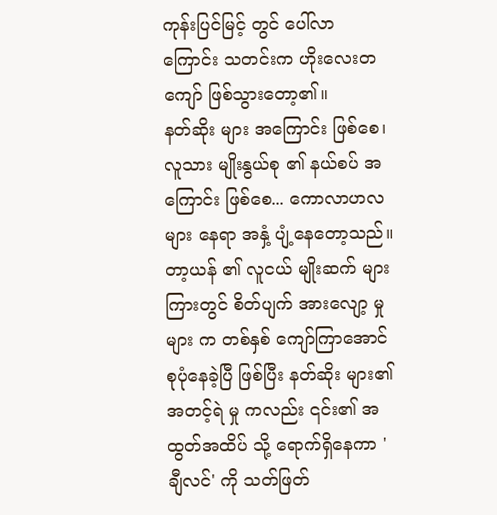ကုန်းပြင်မြင့် တွင် ပေါ်လာ ကြောင်း သတင်းက ဟိုးလေးတကျော် ဖြစ်သွားတော့၏။
နတ်ဆိုး များ အကြောင်း ဖြစ်စေ၊ လူသား မျိုးနွယ်စု ၏ နယ်စပ် အကြောင်း ဖြစ်စေ... ကောလာဟလများ နေရာ အနှံ့ ပျံ့နေတော့သည်။
တာ့ယန် ၏ လူငယ် မျိုးဆက် များ ကြားတွင် စိတ်ပျက် အားလျော့ မှုများ က တစ်နှစ် ကျော်ကြာအောင် စုပုံနေခဲ့ပြီ ဖြစ်ပြီး နတ်ဆိုး များ၏ အတင့်ရဲ မှု ကလည်း ၎င်း၏ အထွတ်အထိပ် သို့ ရောက်ရှိနေကာ 'ချီလင်' ကို သတ်ဖြတ်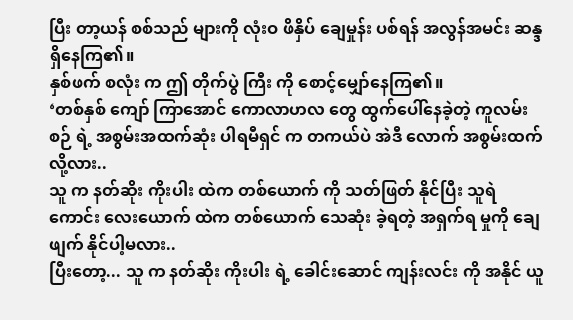ပြီး တာ့ယန် စစ်သည် များကို လုံးဝ ဖိနှိပ် ချေမှုန်း ပစ်ရန် အလွန်အမင်း ဆန္ဒ ရှိနေကြ၏။
နှစ်ဖက် စလုံး က ဤ တိုက်ပွဲ ကြီး ကို စောင့်မျှော်နေကြ၏။
‘တစ်နှစ် ကျော် ကြာအောင် ကောလာဟလ တွေ ထွက်ပေါ်နေခဲ့တဲ့ ကူလမ်းစဉ် ရဲ့ အစွမ်းအထက်ဆုံး ပါရမီရှင် က တကယ်ပဲ အဲဒီ လောက် အစွမ်းထက် လို့လား..
သူ က နတ်ဆိုး ကိုးပါး ထဲက တစ်ယောက် ကို သတ်ဖြတ် နိုင်ပြီး သူရဲကောင်း လေးယောက် ထဲက တစ်ယောက် သေဆုံး ခဲ့ရတဲ့ အရှက်ရ မှုကို ချေဖျက် နိုင်ပါ့မလား..
ပြီးတော့... သူ က နတ်ဆိုး ကိုးပါး ရဲ့ ခေါင်းဆောင် ကျန်းလင်း ကို အနိုင် ယူ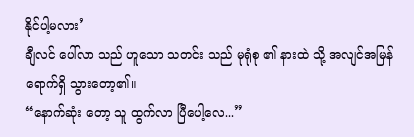နိုင်ပါ့မလား’
ချီလင် ပေါ်လာ သည် ဟူသော သတင်း သည် မုရုံစု ၏ နားထဲ သို့ အလျင်အမြန် ရောက်ရှိ သွားတော့၏။
“နောက်ဆုံး တော့ သူ ထွက်လာ ပြီပေါ့လေ...”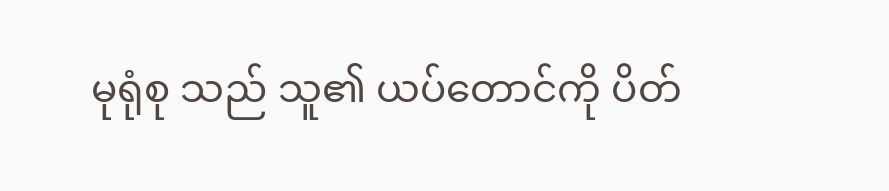မုရုံစု သည် သူ၏ ယပ်တောင်ကို ပိတ်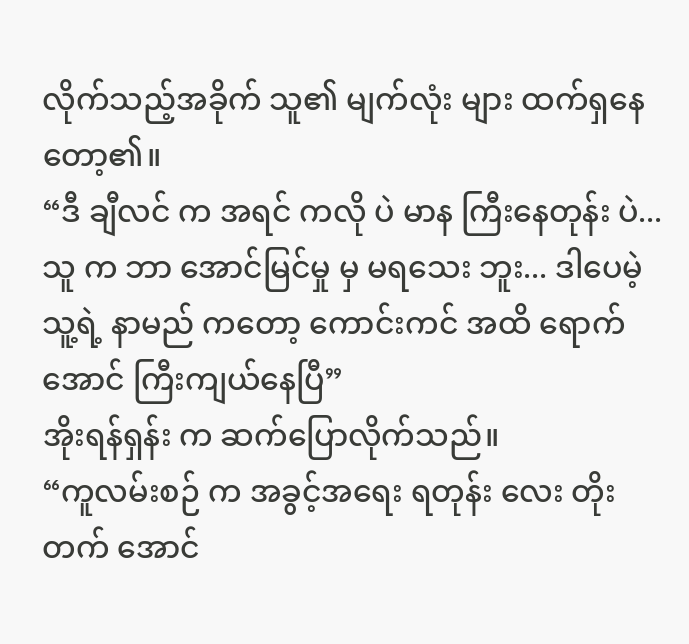လိုက်သည့်အခိုက် သူ၏ မျက်လုံး များ ထက်ရှနေတော့၏။
“ဒီ ချီလင် က အရင် ကလို ပဲ မာန ကြီးနေတုန်း ပဲ... သူ က ဘာ အောင်မြင်မှု မှ မရသေး ဘူး... ဒါပေမဲ့ သူ့ရဲ့ နာမည် ကတော့ ကောင်းကင် အထိ ရောက်အောင် ကြီးကျယ်နေပြီ”
အိုးရန်ရှန်း က ဆက်ပြောလိုက်သည်။
“ကူလမ်းစဉ် က အခွင့်အရေး ရတုန်း လေး တိုးတက် အောင်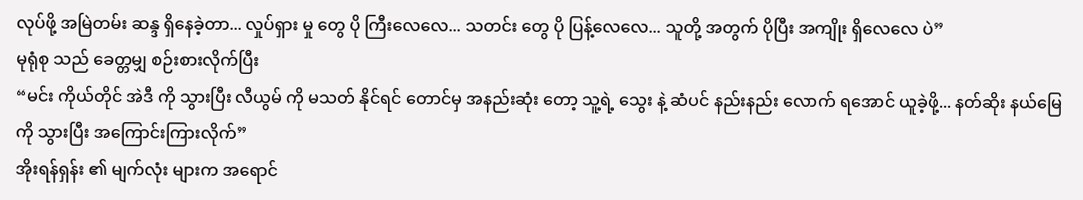လုပ်ဖို့ အမြဲတမ်း ဆန္ဒ ရှိနေခဲ့တာ... လှုပ်ရှား မှု တွေ ပို ကြီးလေလေ... သတင်း တွေ ပို ပြန့်လေလေ... သူတို့ အတွက် ပိုပြီး အကျိုး ရှိလေလေ ပဲ”
မုရုံစု သည် ခေတ္တမျှ စဉ်းစားလိုက်ပြီး
“မင်း ကိုယ်တိုင် အဲဒီ ကို သွားပြီး လီယွမ် ကို မသတ် နိုင်ရင် တောင်မှ အနည်းဆုံး တော့ သူ့ရဲ့ သွေး နဲ့ ဆံပင် နည်းနည်း လောက် ရအောင် ယူခဲ့ဖို့... နတ်ဆိုး နယ်မြေ ကို သွားပြီး အကြောင်းကြားလိုက်”
အိုးရန်ရှန်း ၏ မျက်လုံး များက အရောင်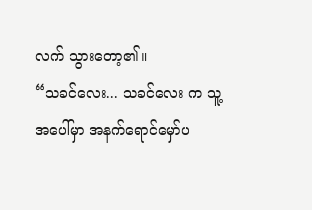လက် သွားတော့၏။
“သခင်လေး... သခင်လေး က သူ့ အပေါ်မှာ အနက်ရောင်မှော်ပ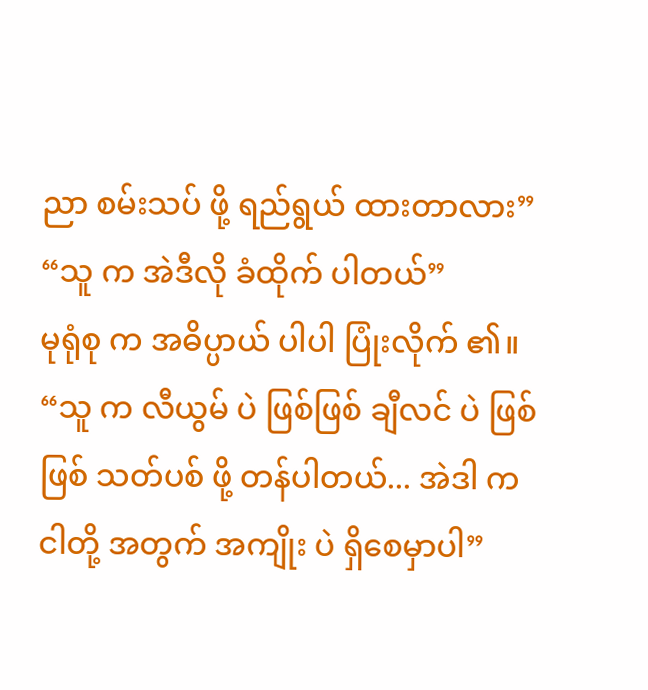ညာ စမ်းသပ် ဖို့ ရည်ရွယ် ထားတာလား”
“သူ က အဲဒီလို ခံထိုက် ပါတယ်”
မုရုံစု က အဓိပ္ပာယ် ပါပါ ပြုံးလိုက် ၏။
“သူ က လီယွမ် ပဲ ဖြစ်ဖြစ် ချီလင် ပဲ ဖြစ်ဖြစ် သတ်ပစ် ဖို့ တန်ပါတယ်... အဲဒါ က ငါတို့ အတွက် အကျိုး ပဲ ရှိစေမှာပါ”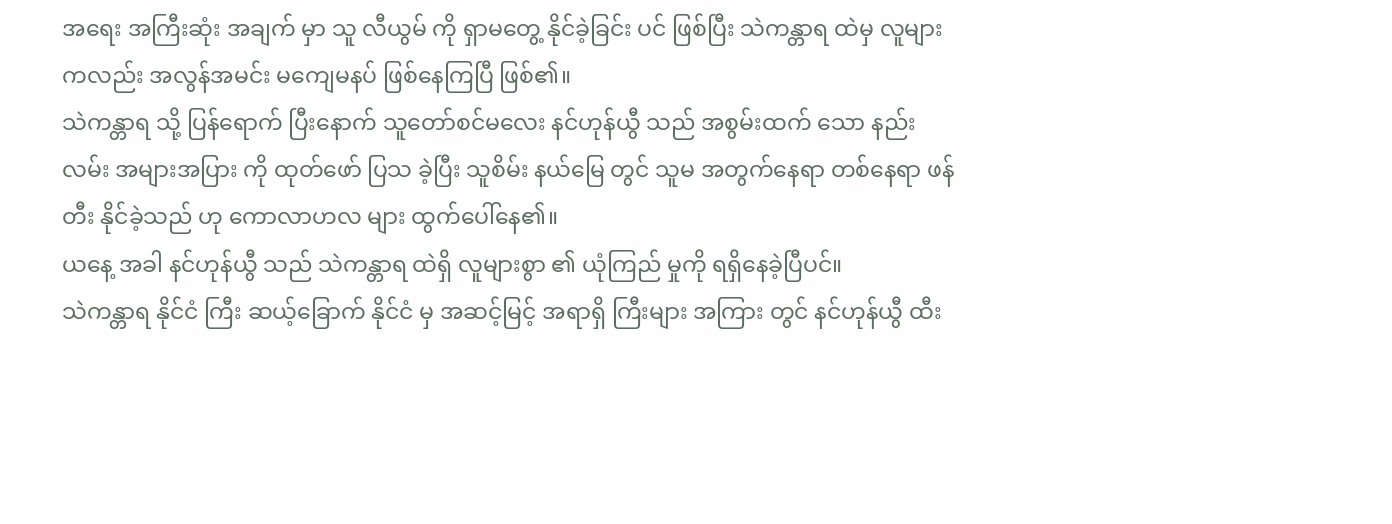အရေး အကြီးဆုံး အချက် မှာ သူ လီယွမ် ကို ရှာမတွေ့ နိုင်ခဲ့ခြင်း ပင် ဖြစ်ပြီး သဲကန္တာရ ထဲမှ လူများ ကလည်း အလွန်အမင်း မကျေမနပ် ဖြစ်နေကြပြီ ဖြစ်၏။
သဲကန္တာရ သို့ ပြန်ရောက် ပြီးနောက် သူတော်စင်မလေး နင်ဟုန်ယွီ သည် အစွမ်းထက် သော နည်းလမ်း အများအပြား ကို ထုတ်ဖော် ပြသ ခဲ့ပြီး သူစိမ်း နယ်မြေ တွင် သူမ အတွက်နေရာ တစ်နေရာ ဖန်တီး နိုင်ခဲ့သည် ဟု ကောလာဟလ များ ထွက်ပေါ်နေ၏။
ယနေ့ အခါ နင်ဟုန်ယွီ သည် သဲကန္တာရ ထဲရှိ လူများစွာ ၏ ယုံကြည် မှုကို ရရှိနေခဲ့ပြီပင်။
သဲကန္တာရ နိုင်ငံ ကြီး ဆယ့်ခြောက် နိုင်ငံ မှ အဆင့်မြင့် အရာရှိ ကြီးများ အကြား တွင် နင်ဟုန်ယွီ ထီး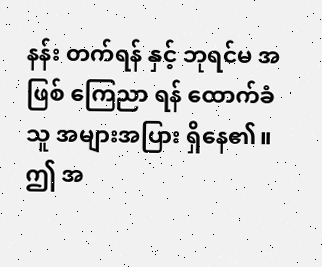နန်း တက်ရန် နှင့် ဘုရင်မ အဖြစ် ကြေညာ ရန် ထောက်ခံ သူ အများအပြား ရှိနေ၏။
ဤ အ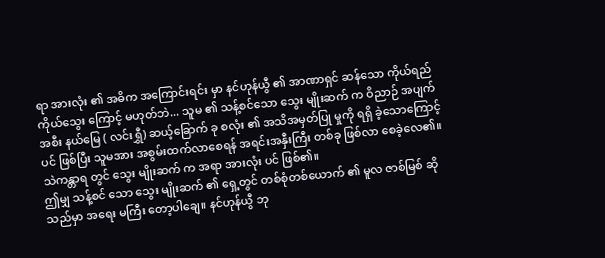ရာ အားလုံး ၏ အဓိက အကြောင်းရင်း မှာ နင်ဟုန်ယွီ ၏ အာဏာရှင် ဆန်သော ကိုယ်ရည် ကိုယ်သွေး ကြောင့် မဟုတ်ဘဲ... သူမ ၏ သန့်စင်သော သွေး မျိုးဆက် က ဝိညာဉ် အပျက်အစီး နယ်မြေ ( လင်းရွှီ) ဆယ့်ခြောက် ခု စလုံး ၏ အသိအမှတ်ပြု မှုကို ရရှိ ခဲ့သောကြောင့် ပင် ဖြစ်ပြီး သူမအား အစွမ်းထက်လာစေရန် အရင်းအနှီးကြီး တစ်ခု ဖြစ်လာ စေခဲ့လေ၏။
သဲကန္တာရ တွင် သွေး မျိုးဆက် က အရာ အားလုံး ပင် ဖြစ်၏။
ဤမျှ သန့်စင် သော သွေး မျိုးဆက် ၏ ရှေ့တွင် တစ်စုံတစ်ယောက် ၏ မူလ ဇာစ်မြစ် ဆိုသည်မှာ အရေး မကြီး တော့ပါချေ။ နင်ဟုန်ယွီ ဘု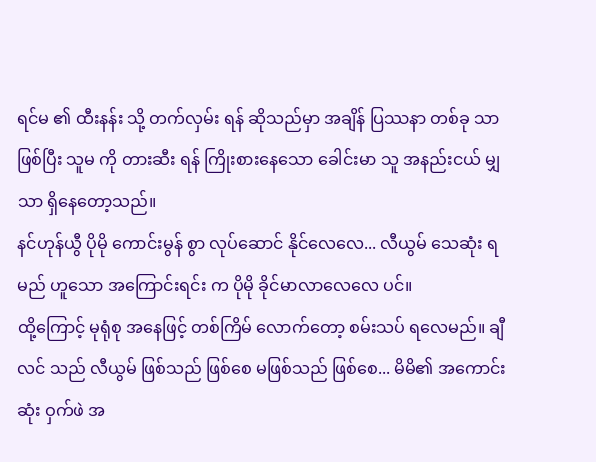ရင်မ ၏ ထီးနန်း သို့ တက်လှမ်း ရန် ဆိုသည်မှာ အချိန် ပြဿနာ တစ်ခု သာ ဖြစ်ပြီး သူမ ကို တားဆီး ရန် ကြိုးစားနေသော ခေါင်းမာ သူ အနည်းငယ် မျှသာ ရှိနေတော့သည်။
နင်ဟုန်ယွီ ပိုမို ကောင်းမွန် စွာ လုပ်ဆောင် နိုင်လေလေ... လီယွမ် သေဆုံး ရမည် ဟူသော အကြောင်းရင်း က ပိုမို ခိုင်မာလာလေလေ ပင်။
ထို့ကြောင့် မုရုံစု အနေဖြင့် တစ်ကြိမ် လောက်တော့ စမ်းသပ် ရလေမည်။ ချီလင် သည် လီယွမ် ဖြစ်သည် ဖြစ်စေ မဖြစ်သည် ဖြစ်စေ... မိမိ၏ အကောင်းဆုံး ဝှက်ဖဲ အ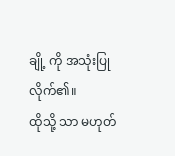ချို့ ကို အသုံးပြုလိုက်၏။
ထိုသို့ သာ မဟုတ်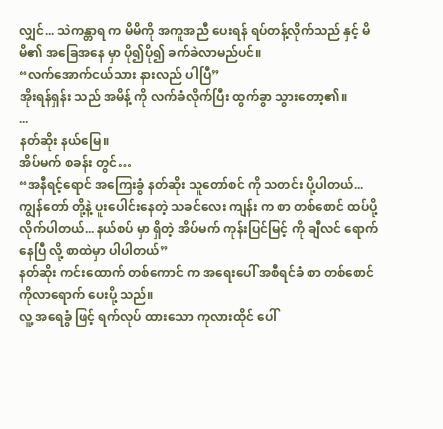လျှင်... သဲကန္တာရ က မိမိကို အကူအညီ ပေးရန် ရပ်တန့်လိုက်သည် နှင့် မိမိ၏ အခြေအနေ မှာ ပို၍ပို၍ ခက်ခဲလာမည်ပင်။
“လက်အောက်ငယ်သား နားလည် ပါပြီ”
အိုးရန်ရှန်း သည် အမိန့် ကို လက်ခံလိုက်ပြီး ထွက်ခွာ သွားတော့၏။
...
နတ်ဆိုး နယ်မြေ။
အိပ်မက် စခန်း တွင်…
“အနီရင့်ရောင် အကြေးခွံ နတ်ဆိုး သူတော်စင် ကို သတင်း ပို့ပါတယ်... ကျွန်တော် တို့နဲ့ ပူးပေါင်းနေတဲ့ သခင်လေး ကျန်း က စာ တစ်စောင် ထပ်ပို့လိုက်ပါတယ်... နယ်စပ် မှာ ရှိတဲ့ အိပ်မက် ကုန်းပြင်မြင့် ကို ချီလင် ရောက်နေပြီ လို့ စာထဲမှာ ပါပါတယ်”
နတ်ဆိုး ကင်းထောက် တစ်ကောင် က အရေးပေါ် အစီရင်ခံ စာ တစ်စောင် ကိုလာရောက် ပေးပို့ သည်။
လူ့ အရေခွံ ဖြင့် ရက်လုပ် ထားသော ကုလားထိုင် ပေါ်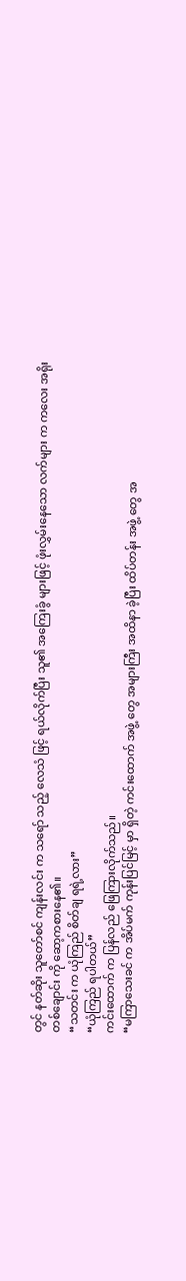တွင် နတ်ဆိုး သူတော်စင် ကျန်းလင်း က သရော် သည့် လေသံ ဖြင့် ရယ်လိုက်ပြီး သူ၏ အကြေးခွံ များဖြင့် ဖုံးလွှမ်းနေသော လက်များ က ကလေး အရိုး တစ်ချောင်း ကို ဆော့ကစားနေ၏။
“သတင်း က ယုံကြည် စိတ်ချ ရရဲ့လား”
“ယုံကြည် ရပါတယ်”
ကင်းထောက် က ပြန်လည် ဖြေကြားလိုက်သည်။
“မကြာသေးခင် က အိပ်မက် ကုန်းပြင်မြင့် မှာ ရှိတဲ့ ကင်းထောက် အဖွဲ့ တွေ အများကြီး အထိနာ ခဲ့ပြီး ထိပ်တန်း အဖွဲ့ တွေ အ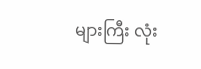များကြီး လုံး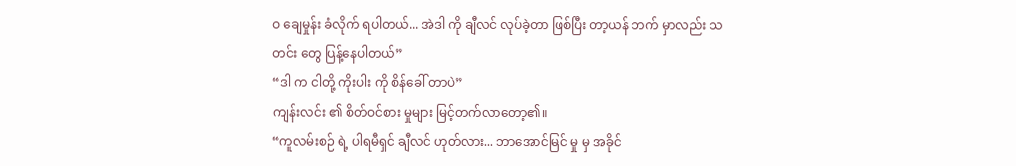ဝ ချေမှုန်း ခံလိုက် ရပါတယ်... အဲဒါ ကို ချီလင် လုပ်ခဲ့တာ ဖြစ်ပြီး တာ့ယန် ဘက် မှာလည်း သတင်း တွေ ပြန့်နေပါတယ်”
“ဒါ က ငါတို့ ကိုးပါး ကို စိန်ခေါ် တာပဲ”
ကျန်းလင်း ၏ စိတ်ဝင်စား မှုများ မြင့်တက်လာတော့၏။
“ကူလမ်းစဉ် ရဲ့ ပါရမီရှင် ချီလင် ဟုတ်လား... ဘာအောင်မြင် မှု မှ အခိုင်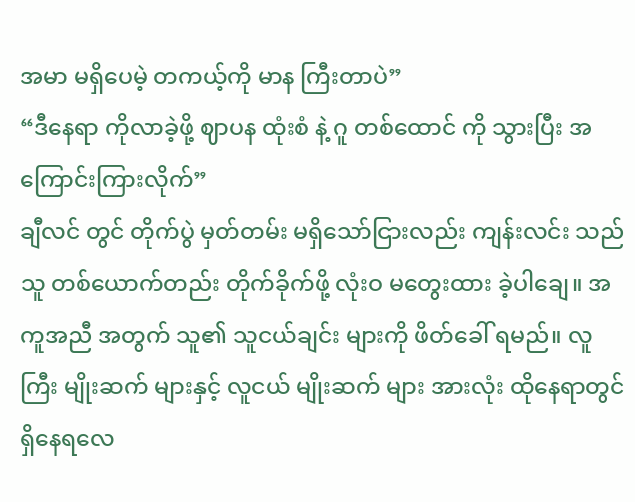အမာ မရှိပေမဲ့ တကယ့်ကို မာန ကြီးတာပဲ”
“ဒီနေရာ ကိုလာခဲ့ဖို့ ဈာပန ထုံးစံ နဲ့ ဂူ တစ်ထောင် ကို သွားပြီး အကြောင်းကြားလိုက်”
ချီလင် တွင် တိုက်ပွဲ မှတ်တမ်း မရှိသော်ငြားလည်း ကျန်းလင်း သည် သူ တစ်ယောက်တည်း တိုက်ခိုက်ဖို့ လုံးဝ မတွေးထား ခဲ့ပါချေ။ အကူအညီ အတွက် သူ၏ သူငယ်ချင်း များကို ဖိတ်ခေါ် ရမည်။ လူကြီး မျိုးဆက် များနှင့် လူငယ် မျိုးဆက် များ အားလုံး ထိုနေရာတွင် ရှိနေရလေ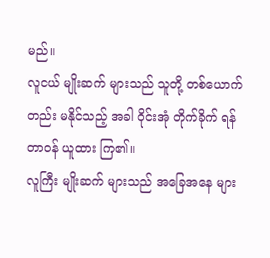မည်။
လူငယ် မျိုးဆက် များသည် သူတို့ တစ်ယောက်တည်း မနိုင်သည့် အခါ ဝိုင်းအုံ တိုက်ခိုက် ရန် တာဝန် ယူထား ကြ၏။
လူကြီး မျိုးဆက် များသည် အခြေအနေ များ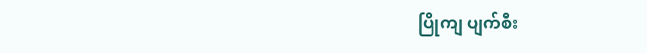ပြိုကျ ပျက်စီး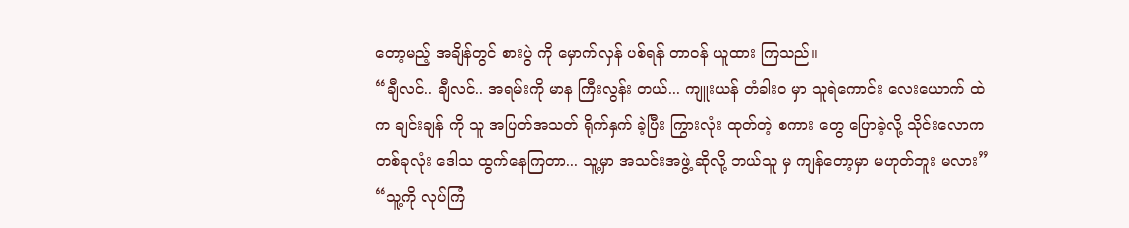တော့မည့် အချိန်တွင် စားပွဲ ကို မှောက်လှန် ပစ်ရန် တာဝန် ယူထား ကြသည်။
“ချီလင်.. ချီလင်.. အရမ်းကို မာန ကြီးလွန်း တယ်... ကျူးယန် တံခါးဝ မှာ သူရဲကောင်း လေးယောက် ထဲက ချင်းချန် ကို သူ အပြတ်အသတ် ရိုက်နှက် ခဲ့ပြီး ကြွားလုံး ထုတ်တဲ့ စကား တွေ ပြောခဲ့လို့ သိုင်းလောက တစ်ခုလုံး ဒေါသ ထွက်နေကြတာ... သူ့မှာ အသင်းအဖွဲ့ ဆိုလို့ ဘယ်သူ မှ ကျန်တော့မှာ မဟုတ်ဘူး မလား”
“သူ့ကို လုပ်ကြံ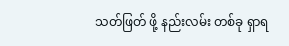သတ်ဖြတ် ဖို့ နည်းလမ်း တစ်ခု ရှာရ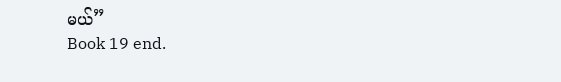မယ်”
Book 19 end.